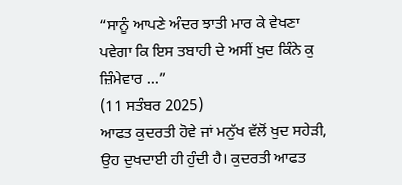“ਸਾਨੂੰ ਆਪਣੇ ਅੰਦਰ ਝਾਤੀ ਮਾਰ ਕੇ ਵੇਖਣਾ ਪਵੇਗਾ ਕਿ ਇਸ ਤਬਾਹੀ ਦੇ ਅਸੀਂ ਖੁਦ ਕਿੰਨੇ ਕੁ ਜ਼ਿੰਮੇਵਾਰ ...”
(11 ਸਤੰਬਰ 2025)
ਆਫਤ ਕੁਦਰਤੀ ਹੋਵੇ ਜਾਂ ਮਨੁੱਖ ਵੱਲੋਂ ਖੁਦ ਸਹੇੜੀ, ਉਹ ਦੁਖਦਾਈ ਹੀ ਹੁੰਦੀ ਹੈ। ਕੁਦਰਤੀ ਆਫਤ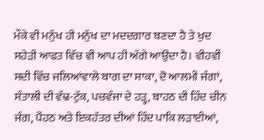ਮੌਕੇ ਵੀ ਮਨੁੱਖ ਹੀ ਮਨੁੱਖ ਦਾ ਮਦਦਗਾਰ ਬਣਦਾ ਹੈ ਤੇ ਖੁਦ ਸਹੇੜੀ ਆਫਤ ਵਿੱਚ ਵੀ ਆਪ ਹੀ ਅੱਗੇ ਆਉਂਦਾ ਹੈ। ਵੀਹਵੀਂ ਸਦੀ ਵਿੱਚ ਜਲਿਆਂਵਾਲੇ ਬਾਗ ਦਾ ਸਾਕਾ, ਦੋ ਆਲਮੀ ਜੰਗਾਂ, ਸੰਤਾਲੀ ਦੀ ਵੱਢ-ਟੁੱਕ, ਪਚਵੰਜਾ ਦੇ ਹੜ੍ਹ, ਬਾਹਠ ਦੀ ਹਿੰਦ ਚੀਨ ਜੰਗ, ਪੈਂਹਠ ਅਤੇ ਇਕਹੱਤਰ ਦੀਆਂ ਹਿੰਦ ਪਾਕਿ ਲੜਾਈਆਂ,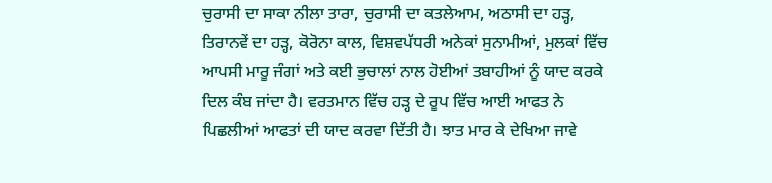ਚੁਰਾਸੀ ਦਾ ਸਾਕਾ ਨੀਲਾ ਤਾਰਾ, ਚੁਰਾਸੀ ਦਾ ਕਤਲੇਆਮ, ਅਠਾਸੀ ਦਾ ਹੜ੍ਹ, ਤਿਰਾਨਵੇਂ ਦਾ ਹੜ੍ਹ, ਕੋਰੋਨਾ ਕਾਲ, ਵਿਸ਼ਵਪੱਧਰੀ ਅਨੇਕਾਂ ਸੁਨਾਮੀਆਂ, ਮੁਲਕਾਂ ਵਿੱਚ ਆਪਸੀ ਮਾਰੂ ਜੰਗਾਂ ਅਤੇ ਕਈ ਭੁਚਾਲਾਂ ਨਾਲ ਹੋਈਆਂ ਤਬਾਹੀਆਂ ਨੂੰ ਯਾਦ ਕਰਕੇ ਦਿਲ ਕੰਬ ਜਾਂਦਾ ਹੈ। ਵਰਤਮਾਨ ਵਿੱਚ ਹੜ੍ਹ ਦੇ ਰੂਪ ਵਿੱਚ ਆਈ ਆਫਤ ਨੇ ਪਿਛਲੀਆਂ ਆਫਤਾਂ ਦੀ ਯਾਦ ਕਰਵਾ ਦਿੱਤੀ ਹੈ। ਝਾਤ ਮਾਰ ਕੇ ਦੇਖਿਆ ਜਾਵੇ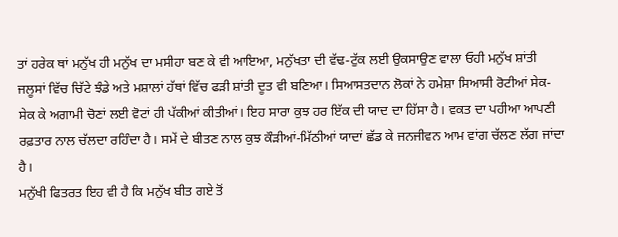ਤਾਂ ਹਰੇਕ ਥਾਂ ਮਨੁੱਖ ਹੀ ਮਨੁੱਖ ਦਾ ਮਸੀਹਾ ਬਣ ਕੇ ਵੀ ਆਇਆ, ਮਨੁੱਖਤਾ ਦੀ ਵੱਢ-ਟੁੱਕ ਲਈ ਉਕਸਾਉਣ ਵਾਲਾ ਓਹੀ ਮਨੁੱਖ ਸ਼ਾਂਤੀ ਜਲੂਸਾਂ ਵਿੱਚ ਚਿੱਟੇ ਝੰਡੇ ਅਤੇ ਮਸ਼ਾਲਾਂ ਹੱਥਾਂ ਵਿੱਚ ਫੜੀ ਸ਼ਾਂਤੀ ਦੂਤ ਵੀ ਬਣਿਆ। ਸਿਆਸਤਦਾਨ ਲੋਕਾਂ ਨੇ ਹਮੇਸ਼ਾ ਸਿਆਸੀ ਰੋਟੀਆਂ ਸੇਕ-ਸੇਕ ਕੇ ਅਗਾਮੀ ਚੋਣਾਂ ਲਈ ਵੋਟਾਂ ਹੀ ਪੱਕੀਆਂ ਕੀਤੀਆਂ। ਇਹ ਸਾਰਾ ਕੁਝ ਹਰ ਇੱਕ ਦੀ ਯਾਦ ਦਾ ਹਿੱਸਾ ਹੈ। ਵਕਤ ਦਾ ਪਹੀਆ ਆਪਣੀ ਰਫ਼ਤਾਰ ਨਾਲ ਚੱਲਦਾ ਰਹਿੰਦਾ ਹੈ। ਸਮੇਂ ਦੇ ਬੀਤਣ ਨਾਲ ਕੁਝ ਕੌੜੀਆਂ-ਮਿੱਠੀਆਂ ਯਾਦਾਂ ਛੱਡ ਕੇ ਜਨਜੀਵਨ ਆਮ ਵਾਂਗ ਚੱਲਣ ਲੱਗ ਜਾਂਦਾ ਹੈ।
ਮਨੁੱਖੀ ਫਿਤਰਤ ਇਹ ਵੀ ਹੈ ਕਿ ਮਨੁੱਖ ਬੀਤ ਗਏ ਤੋਂ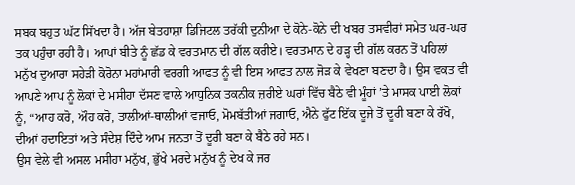ਸਬਕ ਬਹੁਤ ਘੱਟ ਸਿੱਖਦਾ ਹੈ। ਅੱਜ ਬੇਤਹਾਸ਼ਾ ਡਿਜਿਟਲ ਤਰੱਕੀ ਦੁਨੀਆ ਦੇ ਕੋਨੇ-ਕੋਨੇ ਦੀ ਖਬਰ ਤਸਵੀਰਾਂ ਸਮੇਤ ਘਰ-ਘਰ ਤਕ ਪਹੁੰਚਾ ਰਹੀ ਹੈ। ਆਪਾਂ ਬੀਤੇ ਨੂੰ ਛੱਡ ਕੇ ਵਰਤਮਾਨ ਦੀ ਗੱਲ ਕਰੀਏ। ਵਰਤਮਾਨ ਦੇ ਹੜ੍ਹ ਦੀ ਗੱਲ ਕਰਨ ਤੋਂ ਪਹਿਲਾਂ ਮਨੁੱਖ ਦੁਆਰਾ ਸਹੇੜੀ ਕੋਰੋਨਾ ਮਹਾਂਮਾਰੀ ਵਰਗੀ ਆਫਤ ਨੂੰ ਵੀ ਇਸ ਆਫਤ ਨਾਲ ਜੋੜ ਕੇ ਵੇਖਣਾ ਬਣਦਾ ਹੈ। ਉਸ ਵਕਤ ਵੀ ਆਪਣੇ ਆਪ ਨੂੰ ਲੋਕਾਂ ਦੇ ਮਸੀਹਾ ਦੱਸਣ ਵਾਲੇ ਆਧੁਨਿਕ ਤਕਨੀਕ ਜ਼ਰੀਏ ਘਰਾਂ ਵਿੱਚ ਬੈਠੇ ਵੀ ਮੂੰਹਾਂ ’ਤੇ ਮਾਸਕ ਪਾਈ ਲੋਕਾਂ ਨੂੰ, “ਆਹ ਕਰੋ, ਔਹ ਕਰੋ, ਤਾਲੀਆਂ-ਥਾਲੀਆਂ ਵਜਾਓ, ਮੋਮਬੱਤੀਆਂ ਜਗਾਓ, ਐਨੇ ਫੁੱਟ ਇੱਕ ਦੂਜੇ ਤੋਂ ਦੂਰੀ ਬਣਾ ਕੇ ਰੱਖੋ, ਦੀਆਂ ਹਦਾਇਤਾਂ ਅਤੇ ਸੰਦੇਸ਼ ਦਿੰਦੇ ਆਮ ਜਨਤਾ ਤੋਂ ਦੂਰੀ ਬਣਾ ਕੇ ਬੈਠੇ ਰਹੇ ਸਨ।
ਉਸ ਵੇਲੇ ਵੀ ਅਸਲ ਮਸੀਹਾ ਮਨੁੱਖ, ਭੁੱਖੇ ਮਰਦੇ ਮਨੁੱਖ ਨੂੰ ਦੇਖ ਕੇ ਜਰ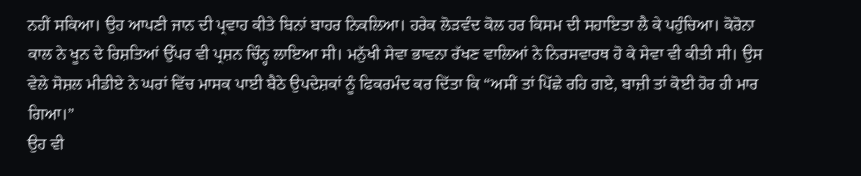ਨਹੀਂ ਸਕਿਆ। ਉਹ ਆਪਣੀ ਜਾਨ ਦੀ ਪ੍ਰਵਾਹ ਕੀਤੇ ਬਿਨਾਂ ਬਾਹਰ ਨਿਕਲਿਆ। ਹਰੇਕ ਲੋੜਵੰਦ ਕੋਲ ਹਰ ਕਿਸਮ ਦੀ ਸਹਾਇਤਾ ਲੈ ਕੇ ਪਹੁੰਚਿਆ। ਕੋਰੋਨਾ ਕਾਲ ਨੇ ਖੂਨ ਦੇ ਰਿਸ਼ਤਿਆਂ ਉੱਪਰ ਵੀ ਪ੍ਰਸ਼ਨ ਚਿੰਨ੍ਹ ਲਾਇਆ ਸੀ। ਮਨੁੱਖੀ ਸੇਵਾ ਭਾਵਨਾ ਰੱਖਣ ਵਾਲਿਆਂ ਨੇ ਨਿਰਸਵਾਰਥ ਹੋ ਕੇ ਸੇਵਾ ਵੀ ਕੀਤੀ ਸੀ। ਉਸ ਵੇਲੇ ਸੋਸ਼ਲ ਮੀਡੀਏ ਨੇ ਘਰਾਂ ਵਿੱਚ ਮਾਸਕ ਪਾਈ ਬੈਠੇ ਉਪਦੇਸ਼ਕਾਂ ਨੂੰ ਫਿਕਰਮੰਦ ਕਰ ਦਿੱਤਾ ਕਿ “ਅਸੀਂ ਤਾਂ ਪਿੱਛੇ ਰਹਿ ਗਏ, ਬਾਜ਼ੀ ਤਾਂ ਕੋਈ ਹੋਰ ਹੀ ਮਾਰ ਗਿਆ।”
ਉਹ ਵੀ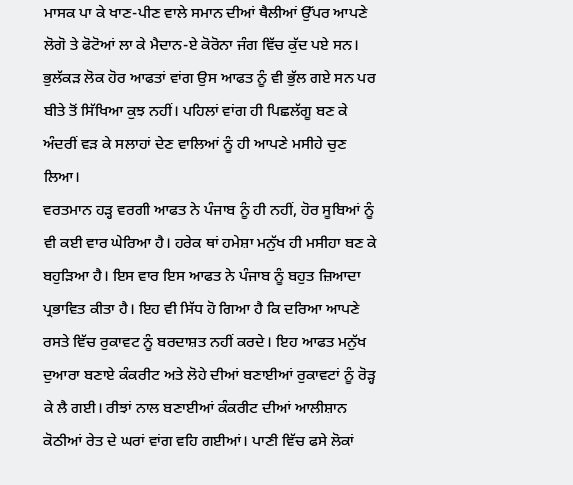ਮਾਸਕ ਪਾ ਕੇ ਖਾਣ-ਪੀਣ ਵਾਲੇ ਸਮਾਨ ਦੀਆਂ ਥੈਲੀਆਂ ਉੱਪਰ ਆਪਣੇ ਲੋਗੋ ਤੇ ਫੋਟੋਆਂ ਲਾ ਕੇ ਮੈਦਾਨ-ਏ ਕੋਰੋਨਾ ਜੰਗ ਵਿੱਚ ਕੁੱਦ ਪਏ ਸਨ। ਭੁਲੱਕੜ ਲੋਕ ਹੋਰ ਆਫਤਾਂ ਵਾਂਗ ਉਸ ਆਫਤ ਨੂੰ ਵੀ ਭੁੱਲ ਗਏ ਸਨ ਪਰ ਬੀਤੇ ਤੋਂ ਸਿੱਖਿਆ ਕੁਝ ਨਹੀਂ। ਪਹਿਲਾਂ ਵਾਂਗ ਹੀ ਪਿਛਲੱਗੂ ਬਣ ਕੇ ਅੰਦਰੀਂ ਵੜ ਕੇ ਸਲਾਹਾਂ ਦੇਣ ਵਾਲਿਆਂ ਨੂੰ ਹੀ ਆਪਣੇ ਮਸੀਹੇ ਚੁਣ ਲਿਆ।
ਵਰਤਮਾਨ ਹੜ੍ਹ ਵਰਗੀ ਆਫਤ ਨੇ ਪੰਜਾਬ ਨੂੰ ਹੀ ਨਹੀਂ, ਹੋਰ ਸੂਬਿਆਂ ਨੂੰ ਵੀ ਕਈ ਵਾਰ ਘੇਰਿਆ ਹੈ। ਹਰੇਕ ਥਾਂ ਹਮੇਸ਼ਾ ਮਨੁੱਖ ਹੀ ਮਸੀਹਾ ਬਣ ਕੇ ਬਹੁੜਿਆ ਹੈ। ਇਸ ਵਾਰ ਇਸ ਆਫਤ ਨੇ ਪੰਜਾਬ ਨੂੰ ਬਹੁਤ ਜ਼ਿਆਦਾ ਪ੍ਰਭਾਵਿਤ ਕੀਤਾ ਹੈ। ਇਹ ਵੀ ਸਿੱਧ ਹੋ ਗਿਆ ਹੈ ਕਿ ਦਰਿਆ ਆਪਣੇ ਰਸਤੇ ਵਿੱਚ ਰੁਕਾਵਟ ਨੂੰ ਬਰਦਾਸ਼ਤ ਨਹੀਂ ਕਰਦੇ। ਇਹ ਆਫਤ ਮਨੁੱਖ ਦੁਆਰਾ ਬਣਾਏ ਕੰਕਰੀਟ ਅਤੇ ਲੋਹੇ ਦੀਆਂ ਬਣਾਈਆਂ ਰੁਕਾਵਟਾਂ ਨੂੰ ਰੋੜ੍ਹ ਕੇ ਲੈ ਗਈ। ਰੀਝਾਂ ਨਾਲ ਬਣਾਈਆਂ ਕੰਕਰੀਟ ਦੀਆਂ ਆਲੀਸ਼ਾਨ ਕੋਠੀਆਂ ਰੇਤ ਦੇ ਘਰਾਂ ਵਾਂਗ ਵਹਿ ਗਈਆਂ। ਪਾਣੀ ਵਿੱਚ ਫਸੇ ਲੋਕਾਂ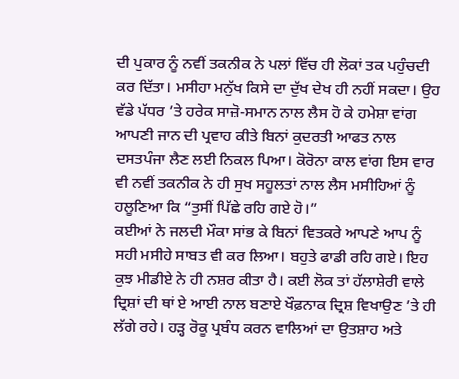ਦੀ ਪੁਕਾਰ ਨੂੰ ਨਵੀਂ ਤਕਨੀਕ ਨੇ ਪਲਾਂ ਵਿੱਚ ਹੀ ਲੋਕਾਂ ਤਕ ਪਹੁੰਚਦੀ ਕਰ ਦਿੱਤਾ। ਮਸੀਹਾ ਮਨੁੱਖ ਕਿਸੇ ਦਾ ਦੁੱਖ ਦੇਖ ਹੀ ਨਹੀਂ ਸਕਦਾ। ਉਹ ਵੱਡੇ ਪੱਧਰ ’ਤੇ ਹਰੇਕ ਸਾਜ਼ੋ-ਸਮਾਨ ਨਾਲ ਲੈਸ ਹੋ ਕੇ ਹਮੇਸ਼ਾ ਵਾਂਗ ਆਪਣੀ ਜਾਨ ਦੀ ਪ੍ਰਵਾਹ ਕੀਤੇ ਬਿਨਾਂ ਕੁਦਰਤੀ ਆਫਤ ਨਾਲ ਦਸਤਪੰਜਾ ਲੈਣ ਲਈ ਨਿਕਲ ਪਿਆ। ਕੋਰੋਨਾ ਕਾਲ ਵਾਂਗ ਇਸ ਵਾਰ ਵੀ ਨਵੀਂ ਤਕਨੀਕ ਨੇ ਹੀ ਸੁਖ ਸਹੂਲਤਾਂ ਨਾਲ ਲੈਸ ਮਸੀਹਿਆਂ ਨੂੰ ਹਲੂਣਿਆ ਕਿ “ਤੁਸੀਂ ਪਿੱਛੇ ਰਹਿ ਗਏ ਹੋ।”
ਕਈਆਂ ਨੇ ਜਲਦੀ ਮੌਕਾ ਸਾਂਭ ਕੇ ਬਿਨਾਂ ਵਿਤਕਰੇ ਆਪਣੇ ਆਪ ਨੂੰ ਸਹੀ ਮਸੀਹੇ ਸਾਬਤ ਵੀ ਕਰ ਲਿਆ। ਬਹੁਤੇ ਫਾਡੀ ਰਹਿ ਗਏ। ਇਹ ਕੁਝ ਮੀਡੀਏ ਨੇ ਹੀ ਨਸ਼ਰ ਕੀਤਾ ਹੈ। ਕਈ ਲੋਕ ਤਾਂ ਹੱਲਾਸ਼ੇਰੀ ਵਾਲੇ ਦ੍ਰਿਸ਼ਾਂ ਦੀ ਥਾਂ ਏ ਆਈ ਨਾਲ ਬਣਾਏ ਖੌਫ਼ਨਾਕ ਦ੍ਰਿਸ਼ ਵਿਖਾਉਣ ’ਤੇ ਹੀ ਲੱਗੇ ਰਹੇ। ਹੜ੍ਹ ਰੋਕੂ ਪ੍ਰਬੰਧ ਕਰਨ ਵਾਲਿਆਂ ਦਾ ਉਤਸ਼ਾਹ ਅਤੇ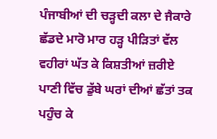ਪੰਜਾਬੀਆਂ ਦੀ ਚੜ੍ਹਦੀ ਕਲਾ ਦੇ ਜੈਕਾਰੇ ਛੱਡਦੇ ਮਾਰੋ ਮਾਰ ਹੜ੍ਹ ਪੀੜਿਤਾਂ ਵੱਲ ਵਹੀਰਾਂ ਘੱਤ ਕੇ ਕਿਸ਼ਤੀਆਂ ਜ਼ਰੀਏ ਪਾਣੀ ਵਿੱਚ ਡੁੱਬੇ ਘਰਾਂ ਦੀਆਂ ਛੱਤਾਂ ਤਕ ਪਹੁੰਚ ਕੇ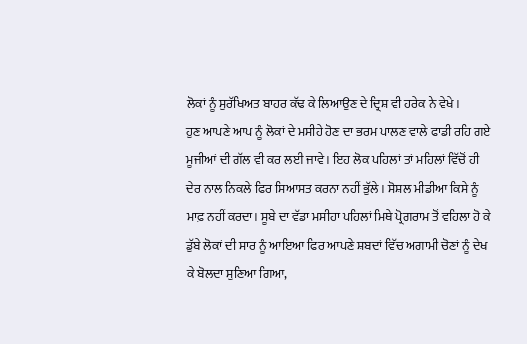ਲੋਕਾਂ ਨੂੰ ਸੁਰੱਖਿਅਤ ਬਾਹਰ ਕੱਢ ਕੇ ਲਿਆਉਣ ਦੇ ਦ੍ਰਿਸ਼ ਵੀ ਹਰੇਕ ਨੇ ਵੇਖੇ।
ਹੁਣ ਆਪਣੇ ਆਪ ਨੂੰ ਲੋਕਾਂ ਦੇ ਮਸੀਹੇ ਹੋਣ ਦਾ ਭਰਮ ਪਾਲਣ ਵਾਲੇ ਫਾਡੀ ਰਹਿ ਗਏ ਮੂਜੀਆਂ ਦੀ ਗੱਲ ਵੀ ਕਰ ਲਈ ਜਾਵੇ। ਇਹ ਲੋਕ ਪਹਿਲਾਂ ਤਾਂ ਮਹਿਲਾਂ ਵਿੱਚੋਂ ਹੀ ਦੇਰ ਨਾਲ ਨਿਕਲੇ ਫਿਰ ਸਿਆਸਤ ਕਰਨਾ ਨਹੀਂ ਭੁੱਲੇ। ਸੋਸ਼ਲ ਮੀਡੀਆ ਕਿਸੇ ਨੂੰ ਮਾਫ਼ ਨਹੀਂ ਕਰਦਾ। ਸੂਬੇ ਦਾ ਵੱਡਾ ਮਸੀਹਾ ਪਹਿਲਾਂ ਮਿਥੇ ਪ੍ਰੋਗਰਾਮ ਤੋਂ ਵਹਿਲਾ ਹੋ ਕੇ ਡੁੱਬੇ ਲੋਕਾਂ ਦੀ ਸਾਰ ਨੂੰ ਆਇਆ ਫਿਰ ਆਪਣੇ ਸ਼ਬਦਾਂ ਵਿੱਚ ਅਗਾਮੀ ਚੋਣਾਂ ਨੂੰ ਦੇਖ ਕੇ ਬੋਲਦਾ ਸੁਣਿਆ ਗਿਆ,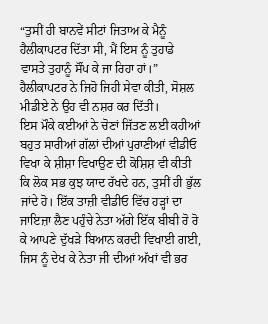“ਤੁਸੀਂ ਹੀ ਬਾਨਵੇਂ ਸੀਟਾਂ ਜਿਤਾਅ ਕੇ ਮੈਨੂੰ ਹੈਲੀਕਾਪਟਰ ਦਿੱਤਾ ਸੀ, ਮੈਂ ਇਸ ਨੂੰ ਤੁਹਾਡੇ ਵਾਸਤੇ ਤੁਹਾਨੂੰ ਸੌਂਪ ਕੇ ਜਾ ਰਿਹਾ ਹਾਂ।” ਹੈਲੀਕਾਪਟਰ ਨੇ ਜਿਹੋ ਜਿਹੀ ਸੇਵਾ ਕੀਤੀ, ਸੋਸ਼ਲ ਮੀਡੀਏ ਨੇ ਉਹ ਵੀ ਨਸ਼ਰ ਕਰ ਦਿੱਤੀ।
ਇਸ ਮੌਕੇ ਕਈਆਂ ਨੇ ਚੋਣਾਂ ਜਿੱਤਣ ਲਈ ਕਹੀਆਂ ਬਹੁਤ ਸਾਰੀਆਂ ਗੱਲਾਂ ਦੀਆਂ ਪੁਰਾਣੀਆਂ ਵੀਡੀਓ ਵਿਖਾ ਕੇ ਸ਼ੀਸ਼ਾ ਵਿਖਾਉਣ ਦੀ ਕੋਸ਼ਿਸ਼ ਵੀ ਕੀਤੀ ਕਿ ਲੋਕ ਸਭ ਕੁਝ ਯਾਦ ਰੱਖਦੇ ਹਨ, ਤੁਸੀਂ ਹੀ ਭੁੱਲ ਜਾਂਦੇ ਹੋ। ਇੱਕ ਤਾਜ਼ੀ ਵੀਡੀਓ ਵਿੱਚ ਹੜ੍ਹਾਂ ਦਾ ਜਾਇਜ਼ਾ ਲੈਣ ਪਹੁੰਚੇ ਨੇਤਾ ਅੱਗੇ ਇੱਕ ਬੀਬੀ ਰੋ ਰੋ ਕੇ ਆਪਣੇ ਦੁੱਖੜੇ ਬਿਆਨ ਕਰਦੀ ਵਿਖਾਈ ਗਈ, ਜਿਸ ਨੂੰ ਦੇਖ ਕੇ ਨੇਤਾ ਜੀ ਦੀਆਂ ਅੱਖਾਂ ਵੀ ਭਰ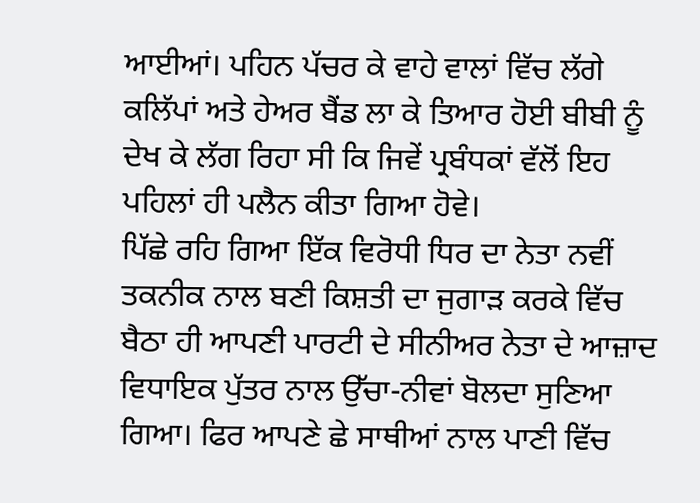ਆਈਆਂ। ਪਹਿਨ ਪੱਚਰ ਕੇ ਵਾਹੇ ਵਾਲਾਂ ਵਿੱਚ ਲੱਗੇ ਕਲਿੱਪਾਂ ਅਤੇ ਹੇਅਰ ਬੈਂਡ ਲਾ ਕੇ ਤਿਆਰ ਹੋਈ ਬੀਬੀ ਨੂੰ ਦੇਖ ਕੇ ਲੱਗ ਰਿਹਾ ਸੀ ਕਿ ਜਿਵੇਂ ਪ੍ਰਬੰਧਕਾਂ ਵੱਲੋਂ ਇਹ ਪਹਿਲਾਂ ਹੀ ਪਲੈਨ ਕੀਤਾ ਗਿਆ ਹੋਵੇ।
ਪਿੱਛੇ ਰਹਿ ਗਿਆ ਇੱਕ ਵਿਰੋਧੀ ਧਿਰ ਦਾ ਨੇਤਾ ਨਵੀਂ ਤਕਨੀਕ ਨਾਲ ਬਣੀ ਕਿਸ਼ਤੀ ਦਾ ਜੁਗਾੜ ਕਰਕੇ ਵਿੱਚ ਬੈਠਾ ਹੀ ਆਪਣੀ ਪਾਰਟੀ ਦੇ ਸੀਨੀਅਰ ਨੇਤਾ ਦੇ ਆਜ਼ਾਦ ਵਿਧਾਇਕ ਪੁੱਤਰ ਨਾਲ ਉੱਚਾ-ਨੀਵਾਂ ਬੋਲਦਾ ਸੁਣਿਆ ਗਿਆ। ਫਿਰ ਆਪਣੇ ਛੇ ਸਾਥੀਆਂ ਨਾਲ ਪਾਣੀ ਵਿੱਚ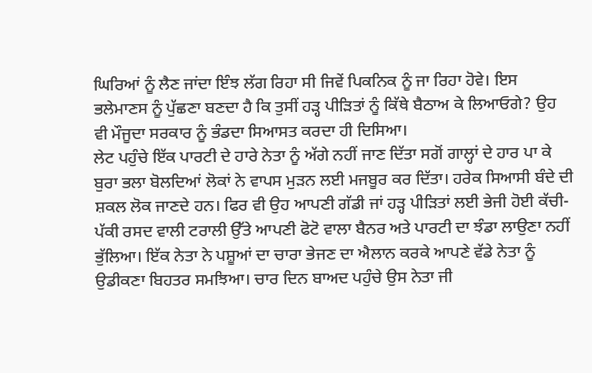ਘਿਰਿਆਂ ਨੂੰ ਲੈਣ ਜਾਂਦਾ ਇੰਝ ਲੱਗ ਰਿਹਾ ਸੀ ਜਿਵੇਂ ਪਿਕਨਿਕ ਨੂੰ ਜਾ ਰਿਹਾ ਹੋਵੇ। ਇਸ ਭਲੇਮਾਣਸ ਨੂੰ ਪੁੱਛਣਾ ਬਣਦਾ ਹੈ ਕਿ ਤੁਸੀਂ ਹੜ੍ਹ ਪੀੜਿਤਾਂ ਨੂੰ ਕਿੱਥੇ ਬੈਠਾਅ ਕੇ ਲਿਆਓਗੇ? ਉਹ ਵੀ ਮੌਜੂਦਾ ਸਰਕਾਰ ਨੂੰ ਭੰਡਦਾ ਸਿਆਸਤ ਕਰਦਾ ਹੀ ਦਿਸਿਆ।
ਲੇਟ ਪਹੁੰਚੇ ਇੱਕ ਪਾਰਟੀ ਦੇ ਹਾਰੇ ਨੇਤਾ ਨੂੰ ਅੱਗੇ ਨਹੀਂ ਜਾਣ ਦਿੱਤਾ ਸਗੋਂ ਗਾਲ੍ਹਾਂ ਦੇ ਹਾਰ ਪਾ ਕੇ ਬੁਰਾ ਭਲਾ ਬੋਲਦਿਆਂ ਲੋਕਾਂ ਨੇ ਵਾਪਸ ਮੁੜਨ ਲਈ ਮਜਬੂਰ ਕਰ ਦਿੱਤਾ। ਹਰੇਕ ਸਿਆਸੀ ਬੰਦੇ ਦੀ ਸ਼ਕਲ ਲੋਕ ਜਾਣਦੇ ਹਨ। ਫਿਰ ਵੀ ਉਹ ਆਪਣੀ ਗੱਡੀ ਜਾਂ ਹੜ੍ਹ ਪੀੜਿਤਾਂ ਲਈ ਭੇਜੀ ਹੋਈ ਕੱਚੀ-ਪੱਕੀ ਰਸਦ ਵਾਲੀ ਟਰਾਲੀ ਉੱਤੇ ਆਪਣੀ ਫੋਟੋ ਵਾਲਾ ਬੈਨਰ ਅਤੇ ਪਾਰਟੀ ਦਾ ਝੰਡਾ ਲਾਉਣਾ ਨਹੀਂ ਭੁੱਲਿਆ। ਇੱਕ ਨੇਤਾ ਨੇ ਪਸ਼ੂਆਂ ਦਾ ਚਾਰਾ ਭੇਜਣ ਦਾ ਐਲਾਨ ਕਰਕੇ ਆਪਣੇ ਵੱਡੇ ਨੇਤਾ ਨੂੰ ਉਡੀਕਣਾ ਬਿਹਤਰ ਸਮਝਿਆ। ਚਾਰ ਦਿਨ ਬਾਅਦ ਪਹੁੰਚੇ ਉਸ ਨੇਤਾ ਜੀ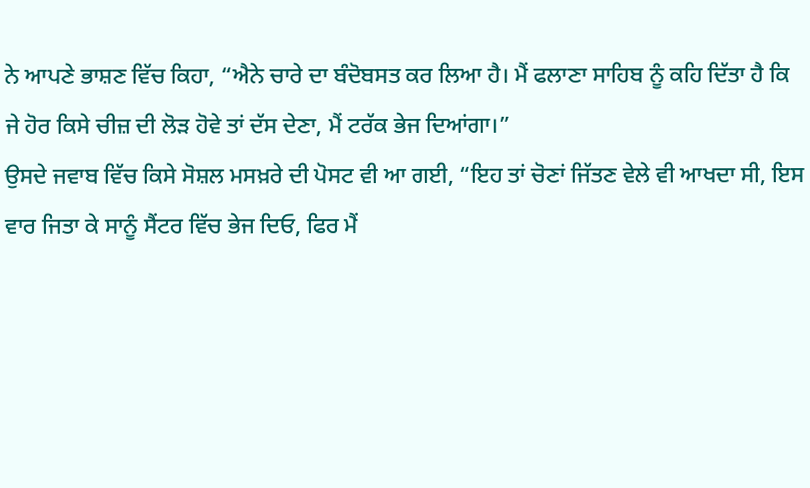ਨੇ ਆਪਣੇ ਭਾਸ਼ਣ ਵਿੱਚ ਕਿਹਾ, “ਐਨੇ ਚਾਰੇ ਦਾ ਬੰਦੋਬਸਤ ਕਰ ਲਿਆ ਹੈ। ਮੈਂ ਫਲਾਣਾ ਸਾਹਿਬ ਨੂੰ ਕਹਿ ਦਿੱਤਾ ਹੈ ਕਿ ਜੇ ਹੋਰ ਕਿਸੇ ਚੀਜ਼ ਦੀ ਲੋੜ ਹੋਵੇ ਤਾਂ ਦੱਸ ਦੇਣਾ, ਮੈਂ ਟਰੱਕ ਭੇਜ ਦਿਆਂਗਾ।”
ਉਸਦੇ ਜਵਾਬ ਵਿੱਚ ਕਿਸੇ ਸੋਸ਼ਲ ਮਸਖ਼ਰੇ ਦੀ ਪੋਸਟ ਵੀ ਆ ਗਈ, “ਇਹ ਤਾਂ ਚੋਣਾਂ ਜਿੱਤਣ ਵੇਲੇ ਵੀ ਆਖਦਾ ਸੀ, ਇਸ ਵਾਰ ਜਿਤਾ ਕੇ ਸਾਨੂੰ ਸੈਂਟਰ ਵਿੱਚ ਭੇਜ ਦਿਓ, ਫਿਰ ਮੈਂ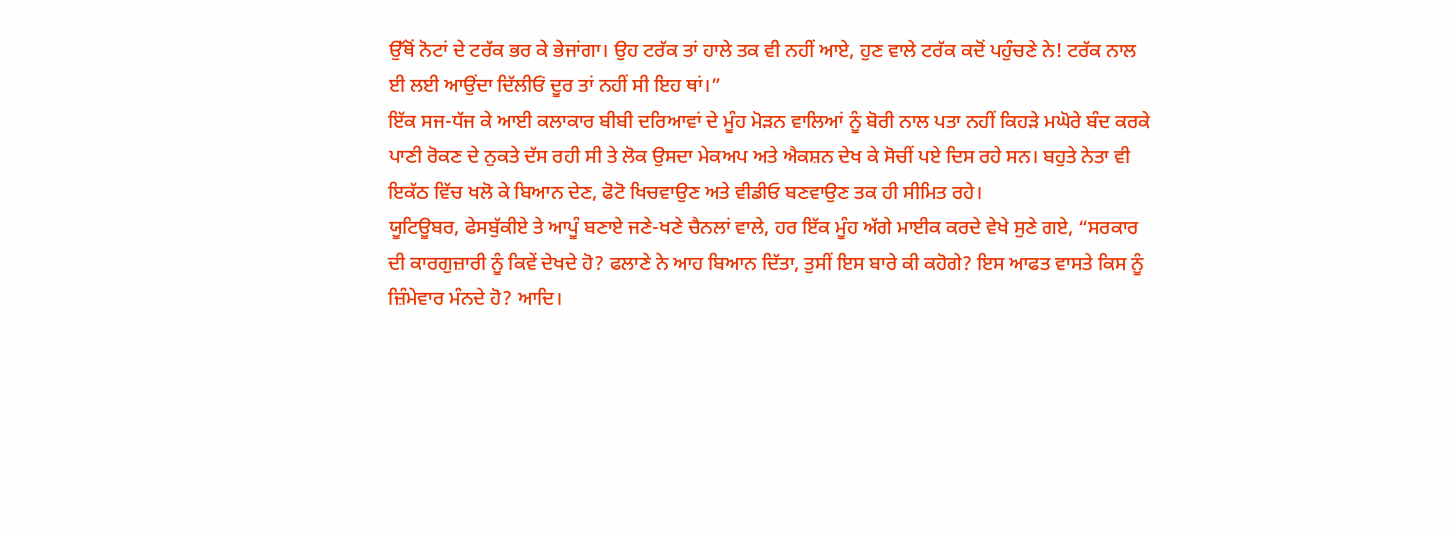ਉੱਥੋਂ ਨੋਟਾਂ ਦੇ ਟਰੱਕ ਭਰ ਕੇ ਭੇਜਾਂਗਾ। ਉਹ ਟਰੱਕ ਤਾਂ ਹਾਲੇ ਤਕ ਵੀ ਨਹੀਂ ਆਏ, ਹੁਣ ਵਾਲੇ ਟਰੱਕ ਕਦੋਂ ਪਹੁੰਚਣੇ ਨੇ! ਟਰੱਕ ਨਾਲ ਈ ਲਈ ਆਉਂਦਾ ਦਿੱਲੀਓਂ ਦੂਰ ਤਾਂ ਨਹੀਂ ਸੀ ਇਹ ਥਾਂ।”
ਇੱਕ ਸਜ-ਧੱਜ ਕੇ ਆਈ ਕਲਾਕਾਰ ਬੀਬੀ ਦਰਿਆਵਾਂ ਦੇ ਮੂੰਹ ਮੋੜਨ ਵਾਲਿਆਂ ਨੂੰ ਬੋਰੀ ਨਾਲ ਪਤਾ ਨਹੀਂ ਕਿਹੜੇ ਮਘੋਰੇ ਬੰਦ ਕਰਕੇ ਪਾਣੀ ਰੋਕਣ ਦੇ ਨੁਕਤੇ ਦੱਸ ਰਹੀ ਸੀ ਤੇ ਲੋਕ ਉਸਦਾ ਮੇਕਅਪ ਅਤੇ ਐਕਸ਼ਨ ਦੇਖ ਕੇ ਸੋਚੀਂ ਪਏ ਦਿਸ ਰਹੇ ਸਨ। ਬਹੁਤੇ ਨੇਤਾ ਵੀ ਇਕੱਠ ਵਿੱਚ ਖਲੋ ਕੇ ਬਿਆਨ ਦੇਣ, ਫੋਟੋ ਖਿਚਵਾਉਣ ਅਤੇ ਵੀਡੀਓ ਬਣਵਾਉਣ ਤਕ ਹੀ ਸੀਮਿਤ ਰਹੇ।
ਯੂਟਿਊਬਰ, ਫੇਸਬੁੱਕੀਏ ਤੇ ਆਪੂੰ ਬਣਾਏ ਜਣੇ-ਖਣੇ ਚੈਨਲਾਂ ਵਾਲੇ, ਹਰ ਇੱਕ ਮੂੰਹ ਅੱਗੇ ਮਾਈਕ ਕਰਦੇ ਵੇਖੇ ਸੁਣੇ ਗਏ, “ਸਰਕਾਰ ਦੀ ਕਾਰਗੁਜ਼ਾਰੀ ਨੂੰ ਕਿਵੇਂ ਦੇਖਦੇ ਹੋ? ਫਲਾਣੇ ਨੇ ਆਹ ਬਿਆਨ ਦਿੱਤਾ, ਤੁਸੀਂ ਇਸ ਬਾਰੇ ਕੀ ਕਹੋਗੇ? ਇਸ ਆਫਤ ਵਾਸਤੇ ਕਿਸ ਨੂੰ ਜ਼ਿੰਮੇਵਾਰ ਮੰਨਦੇ ਹੋ? ਆਦਿ।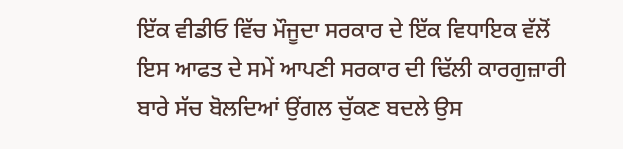ਇੱਕ ਵੀਡੀਓ ਵਿੱਚ ਮੌਜੂਦਾ ਸਰਕਾਰ ਦੇ ਇੱਕ ਵਿਧਾਇਕ ਵੱਲੋਂ ਇਸ ਆਫਤ ਦੇ ਸਮੇਂ ਆਪਣੀ ਸਰਕਾਰ ਦੀ ਢਿੱਲੀ ਕਾਰਗੁਜ਼ਾਰੀ ਬਾਰੇ ਸੱਚ ਬੋਲਦਿਆਂ ਉਂਗਲ ਚੁੱਕਣ ਬਦਲੇ ਉਸ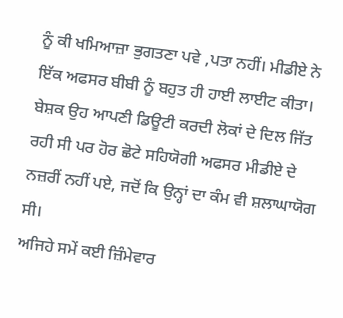ਨੂੰ ਕੀ ਖਮਿਆਜ਼ਾ ਭੁਗਤਣਾ ਪਵੇ ,ਪਤਾ ਨਹੀਂ। ਮੀਡੀਏ ਨੇ ਇੱਕ ਅਫਸਰ ਬੀਬੀ ਨੂੰ ਬਹੁਤ ਹੀ ਹਾਈ ਲਾਈਟ ਕੀਤਾ। ਬੇਸ਼ਕ ਉਹ ਆਪਣੀ ਡਿਊਟੀ ਕਰਦੀ ਲੋਕਾਂ ਦੇ ਦਿਲ ਜਿੱਤ ਰਹੀ ਸੀ ਪਰ ਹੋਰ ਛੋਟੇ ਸਹਿਯੋਗੀ ਅਫਸਰ ਮੀਡੀਏ ਦੇ ਨਜ਼ਰੀਂ ਨਹੀਂ ਪਏ, ਜਦੋਂ ਕਿ ਉਨ੍ਹਾਂ ਦਾ ਕੰਮ ਵੀ ਸ਼ਲਾਘਾਯੋਗ ਸੀ।
ਅਜਿਹੇ ਸਮੇਂ ਕਈ ਜ਼ਿੰਮੇਵਾਰ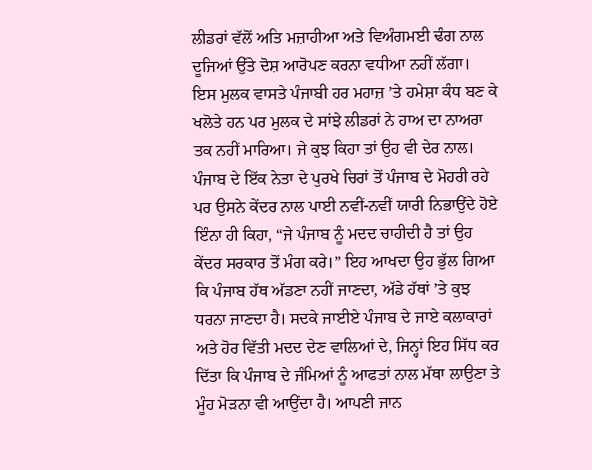ਲੀਡਰਾਂ ਵੱਲੋਂ ਅਤਿ ਮਜ਼ਾਹੀਆ ਅਤੇ ਵਿਅੰਗਮਈ ਢੰਗ ਨਾਲ ਦੂਜਿਆਂ ਉੱਤੇ ਦੋਸ਼ ਆਰੋਪਣ ਕਰਨਾ ਵਧੀਆ ਨਹੀਂ ਲੱਗਾ।
ਇਸ ਮੁਲਕ ਵਾਸਤੇ ਪੰਜਾਬੀ ਹਰ ਮਹਾਜ਼ ’ਤੇ ਹਮੇਸ਼ਾ ਕੰਧ ਬਣ ਕੇ ਖਲੋਤੇ ਹਨ ਪਰ ਮੁਲਕ ਦੇ ਸਾਂਝੇ ਲੀਡਰਾਂ ਨੇ ਹਾਅ ਦਾ ਨਾਅਰਾ ਤਕ ਨਹੀਂ ਮਾਰਿਆ। ਜੇ ਕੁਝ ਕਿਹਾ ਤਾਂ ਉਹ ਵੀ ਦੇਰ ਨਾਲ। ਪੰਜਾਬ ਦੇ ਇੱਕ ਨੇਤਾ ਦੇ ਪੁਰਖੇ ਚਿਰਾਂ ਤੋਂ ਪੰਜਾਬ ਦੇ ਮੋਹਰੀ ਰਹੇ ਪਰ ਉਸਨੇ ਕੇਂਦਰ ਨਾਲ ਪਾਈ ਨਵੀਂ-ਨਵੀਂ ਯਾਰੀ ਨਿਭਾਉਂਦੇ ਹੋਏ ਇੰਨਾ ਹੀ ਕਿਹਾ, “ਜੇ ਪੰਜਾਬ ਨੂੰ ਮਦਦ ਚਾਹੀਦੀ ਹੈ ਤਾਂ ਉਹ ਕੇਂਦਰ ਸਰਕਾਰ ਤੋਂ ਮੰਗ ਕਰੇ।” ਇਹ ਆਖਦਾ ਉਹ ਭੁੱਲ ਗਿਆ ਕਿ ਪੰਜਾਬ ਹੱਥ ਅੱਡਣਾ ਨਹੀਂ ਜਾਣਦਾ, ਅੱਡੇ ਹੱਥਾਂ ’ਤੇ ਕੁਝ ਧਰਨਾ ਜਾਣਦਾ ਹੈ। ਸਦਕੇ ਜਾਈਏ ਪੰਜਾਬ ਦੇ ਜਾਏ ਕਲਾਕਾਰਾਂ ਅਤੇ ਹੋਰ ਵਿੱਤੀ ਮਦਦ ਦੇਣ ਵਾਲਿਆਂ ਦੇ, ਜਿਨ੍ਹਾਂ ਇਹ ਸਿੱਧ ਕਰ ਦਿੱਤਾ ਕਿ ਪੰਜਾਬ ਦੇ ਜੰਮਿਆਂ ਨੂੰ ਆਫਤਾਂ ਨਾਲ ਮੱਥਾ ਲਾਉਣਾ ਤੇ ਮੂੰਹ ਮੋੜਨਾ ਵੀ ਆਉਂਦਾ ਹੈ। ਆਪਣੀ ਜਾਨ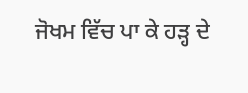ਜੋਖਮ ਵਿੱਚ ਪਾ ਕੇ ਹੜ੍ਹ ਦੇ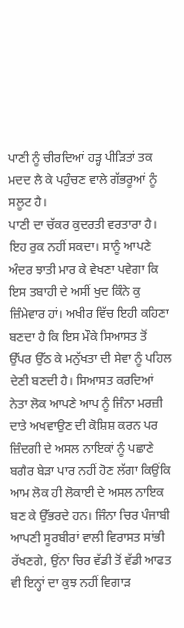ਪਾਣੀ ਨੂੰ ਚੀਰਦਿਆਂ ਹੜ੍ਹ ਪੀੜਿਤਾਂ ਤਕ ਮਦਦ ਲੈ ਕੇ ਪਹੁੰਚਣ ਵਾਲੇ ਗੱਭਰੂਆਂ ਨੂੰ ਸਲੂਟ ਹੈ।
ਪਾਣੀ ਦਾ ਚੱਕਰ ਕੁਦਰਤੀ ਵਰਤਾਰਾ ਹੈ। ਇਹ ਰੁਕ ਨਹੀਂ ਸਕਦਾ। ਸਾਨੂੰ ਆਪਣੇ ਅੰਦਰ ਝਾਤੀ ਮਾਰ ਕੇ ਵੇਖਣਾ ਪਵੇਗਾ ਕਿ ਇਸ ਤਬਾਹੀ ਦੇ ਅਸੀਂ ਖੁਦ ਕਿੰਨੇ ਕੁ ਜ਼ਿੰਮੇਵਾਰ ਹਾਂ। ਅਖੀਰ ਵਿੱਚ ਇਹੀ ਕਹਿਣਾ ਬਣਦਾ ਹੈ ਕਿ ਇਸ ਮੌਕੇ ਸਿਆਸਤ ਤੋਂ ਉੱਪਰ ਉੱਠ ਕੇ ਮਨੁੱਖਤਾ ਦੀ ਸੇਵਾ ਨੂੰ ਪਹਿਲ ਦੇਣੀ ਬਣਦੀ ਹੈ। ਸਿਆਸਤ ਕਰਦਿਆਂ ਨੇਤਾ ਲੋਕ ਆਪਣੇ ਆਪ ਨੂੰ ਜਿੰਨਾ ਮਰਜ਼ੀ ਦਾਤੇ ਅਖਵਾਉਣ ਦੀ ਕੋਸ਼ਿਸ਼ ਕਰਨ ਪਰ ਜ਼ਿੰਦਗੀ ਦੇ ਅਸਲ ਨਾਇਕਾਂ ਨੂੰ ਪਛਾਣੇ ਬਗੈਰ ਬੇੜਾ ਪਾਰ ਨਹੀਂ ਹੋਣ ਲੱਗਾ ਕਿਉਂਕਿ ਆਮ ਲੋਕ ਹੀ ਲੋਕਾਈ ਦੇ ਅਸਲ ਨਾਇਕ ਬਣ ਕੇ ਉੱਭਰਦੇ ਹਨ। ਜਿੰਨਾ ਚਿਰ ਪੰਜਾਬੀ ਆਪਣੀ ਸੂਰਬੀਰਾਂ ਵਾਲੀ ਵਿਰਾਸਤ ਸਾਂਭੀ ਰੱਖਣਗੇ, ਉਂਨਾ ਚਿਰ ਵੱਡੀ ਤੋਂ ਵੱਡੀ ਆਫਤ ਵੀ ਇਨ੍ਹਾਂ ਦਾ ਕੁਝ ਨਹੀਂ ਵਿਗਾੜ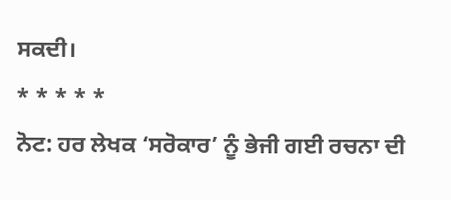ਸਕਦੀ।
* * * * *
ਨੋਟ: ਹਰ ਲੇਖਕ ‘ਸਰੋਕਾਰ’ ਨੂੰ ਭੇਜੀ ਗਈ ਰਚਨਾ ਦੀ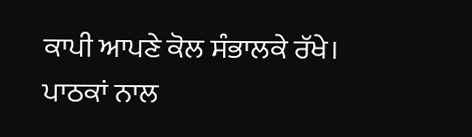ਕਾਪੀ ਆਪਣੇ ਕੋਲ ਸੰਭਾਲਕੇ ਰੱਖੇ।
ਪਾਠਕਾਂ ਨਾਲ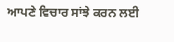ਆਪਣੇ ਵਿਚਾਰ ਸਾਂਝੇ ਕਰਨ ਲਈ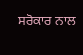ਸਰੋਕਾਰ ਨਾਲ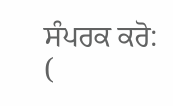ਸੰਪਰਕ ਕਰੋ: (